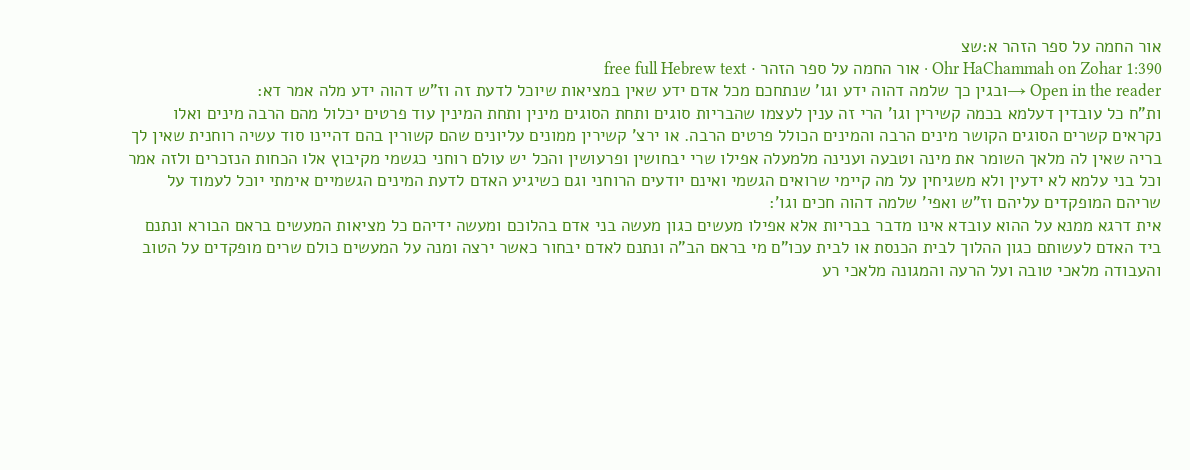אור החמה על ספר הזהר א:שצ
Ohr HaChammah on Zohar 1:390 · אור החמה על ספר הזהר · free full Hebrew text
Open in the reader →ובגין כך שלמה דהוה ידע וגו' שנתחכם מכל אדם ידע שאין במציאות שיוכל לדעת זה וז"ש דהוה ידע מלה אמר דא:
ות"ח כל עובדין דעלמא בכמה קשירין וגו' הרי זה ענין לעצמו שהבריות סוגים ותחת הסוגים מינין ותחת המינין עוד פרטים יכלול מהם הרבה מינים ואלו נקראים קשרים הסוגים הקושר מינים הרבה והמינים הכולל פרטים הרבה. או ירצ' קשירין ממונים עליונים שהם קשורין בהם דהיינו סוד עשיה רוחנית שאין לך בריה שאין לה מלאך השומר את מינה וטבעה וענינה מלמעלה אפילו שרי יבחושין ופרעושין והכל יש עולם רוחני כגשמי מקיבוץ אלו הכחות הנזכרים ולזה אמר וכל בני עלמא לא ידעין ולא משגיחין על מה קיימי שרואים הגשמי ואינם יודעים הרוחני וגם כשיגיע האדם לדעת המינים הגשמיים אימתי יוכל לעמוד על שריהם המופקדים עליהם וז"ש ואפי' שלמה דהוה חכים וגו':
אית דרגא ממנא על ההוא עובדא אינו מדבר בבריות אלא אפילו מעשים כגון מעשה בני אדם בהלוכם ומעשה ידיהם כל מציאות המעשים בראם הבורא ונתנם ביד האדם לעשותם כגון ההלוך לבית הכנסת או לבית עכו"ם מי בראם הב"ה ונתנם לאדם יבחור כאשר ירצה ומנה על המעשים כולם שרים מופקדים על הטוב והעבודה מלאכי טובה ועל הרעה והמגונה מלאכי רע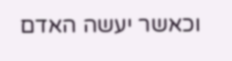וכאשר יעשה האדם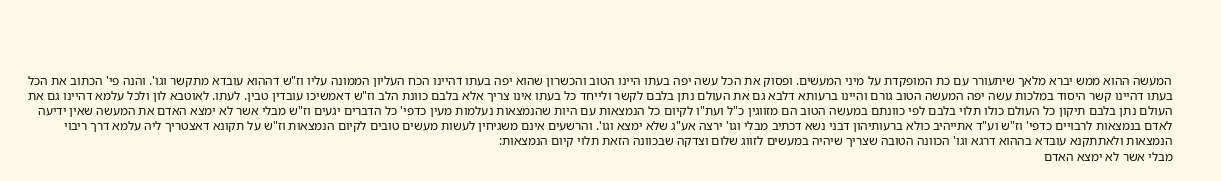המעשה ההוא ממש יברא מלאך שיתעורר עם כת המופקדת על מיני המעשים. ופסוק את הכל עשה יפה בעתו היינו הטוב והכשרון שהוא יפה בעתו דהיינו הכח העליון הממונה עליו וז"ש דההוא עובדא מתקשר וגו'. והנה פי' הכתוב את הכל בעתו דהיינו קשר היסוד במלכות עשה יפה המעשה הטוב גורם והיינו ברעותא דלבא גם את העולם נתן בלבם לקשר ולייחד כל בעתו אינו צריך אלא בלבם כוונת הלב וז"ש דאמשיכו עובדין טבין. לעתו. לאוטבא לון ולכל עלמא דהיינו גם את העולם נתן בלבם תיקון כל העולם כולו תלוי בלבם לפי כוונתם במעשה הטוב הם מזווגין כ"ל ועת"ו לקיום כל הנמצאות עם היות שהנמצאות נעלמות מעין כדפי' כל הדברים יגעים וז"ש מבלי אשר לא ימצא האדם את המעשה שאין ידיעה לאדם בנמצאות לרבויים כדפי' וז"ש וע"ד אתייהיב כולא ברעותיהון דבני נשא דכתיב מבלי וגו' ירצה אע"ג שלא ימצא וגו'. והרשעים אינם משגיחין לעשות מעשים טובים לקיום הנמצאות וז"ש על תקונא דאצטריך ליה עלמא דרך ריבוי הנמצאות ולאתתקנא עובדא בההוא דרגא וגו' הכוונה הטובה שצריך שיהיה במעשים לזווג שלום וצדקה שבכוונה הזאת תלוי קיום הנמצאות:
מבלי אשר לא ימצא האדם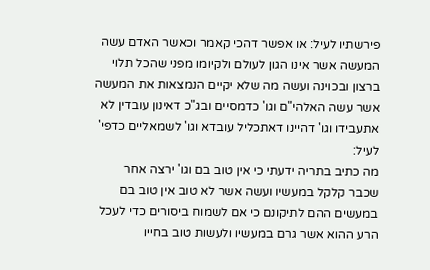פירשתיו לעיל: או אפשר דהכי קאמר וכאשר האדם עשה המעשה אשר אינו הגון לעולם ולקיומו מפני שהכל תלוי ברצון ובכוינה ועשה מה שלא יקיים הנמצאות את המעשה אשר עשה האלהי"ם וגו' כדמסיים ובג"כ דאינון עובדין לא אתעבידו וגו' דהיינו דאתכליל עובדא וגו' לשמאליים כדפי' לעיל:
מה כתיב בתריה ידעתי כי אין טוב בם וגו' ירצה אחר שכבר קלקל במעשיו ועשה אשר לא טוב אין טוב בם במעשים ההם לתיקונם כי אם לשמוח ביסורים כדי לעכל הרע ההוא אשר גרם במעשיו ולעשות טוב בחייו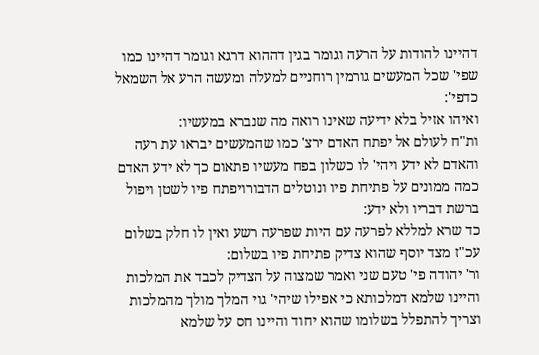דהיינו להודות על הרעה וגומר בגין דההוא דרגא וגומר דהיינו כמו שפי' שכל המעשים גורמין רוחניים למעלה ומעשה הרע אל השמאל כדפי':
ואיהו אזיל בלא ידיעה שאינו רואה מה שנברא במעשיו:
ות"ח לעולם אל יפתח האדם ירצ' כמו שהמעשים יבראו עת רעה והאדם לא ידע ויהי' לו כשלון בפח מעשיו פתאום כך לא ידע האדם כמה ממונים על פתיחת פיו ונוטלים הדבורויפתח פיו לשטן ויפול ברשת דבריו ולא ידע:
כד שרא למללא לפרעה עם היות שפרעה רשע ואין לו חלק בשלום עכ"ז מצד יוסף שהוא צדיק פתיחת פיו בשלום:
ור' יהודה פי' טעם שני ואמר שמצוה על הצדיק לכבד את המלכות והיינו שלמא דמלכותא כי אפילו שיהי' גוי המלך מולך מהמלכות וצריך להתפלל בשלומו שהוא יחוד והיינו חס על שלמא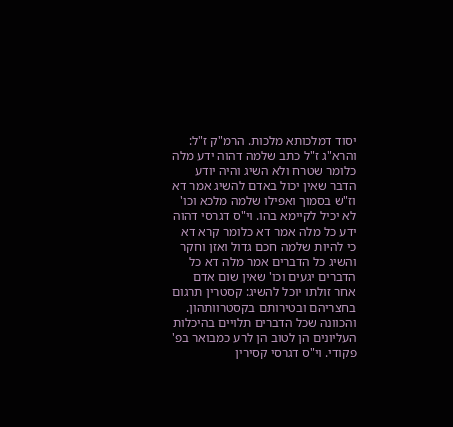יסוד דמלכותא מלכות. הרמ"ק ז"ל:
והרא"ג ז"ל כתב שלמה דהוה ידע מלה כלומר שטרח ולא השיג והיה יודע הדבר שאין יכול באדם להשיג אמר דא וז"ש בסמוך ואפילו שלמה מלכא וכו' לא יכיל לקיימא בהו. וי"ס דגרסי דהוה ידע כל מלה אמר דא כלומר קרא דא כי להיות שלמה חכם גדול ואזן וחקר והשיג כל הדברים אמר מלה דא כל הדברים יגעים וכו' שאין שום אדם אחר זולתו יוכל להשיג: קסטרין תרגום בחצריהם ובטירותם בקסטרוותהון. והכוונה שכל הדברים תלויים בהיכלות העליונים הן לטוב הן לרע כמבואר בפ' פקודי. וי"ס דגרסי קסירין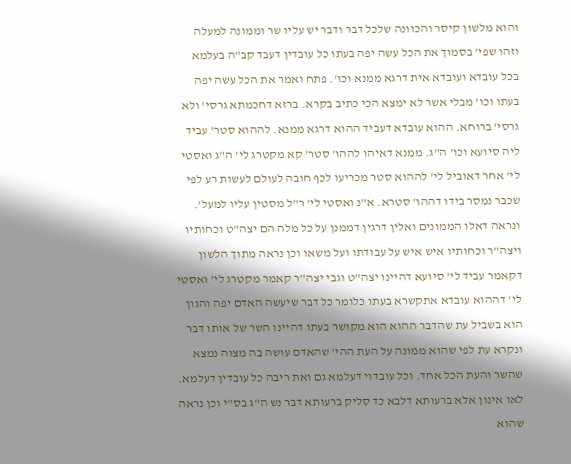והוא מלשון קיסר והכוונה שלכל דבר ודבר יש עליו שר וממונה למעלה וזהו שפי' בסמוך את הכל עשה יפה בעתו כל עובדין דעבד קב"ה בעלמא בכל עובדא ועובדא אית דרגא ממנא וכו'. פתח ואמר את הכל עשה יפה בעתו וכו' מבלי אשר לא ימצא הכי כתיב בקרא. ברזא דחכמתא גרסי' ולא גרסי' ברוחא. ההוא עובדא דעביד ההוא דרגא ממנא. לההוא סטר' עביד ליה סיועא וכו' ה"ג. ממנא דאיהו לההו' סטר' קא מקטרג לי' ה"ג ואסטי לי' אחר דאוביל לי' לההוא סטר מכריעו לכף חובה לעולם לעשות רע לפי שכבר נמסר בידו דההו' סטרא. א"נ ואסטי לי' ר"ל מסטין עליו למעל'. ונראה דאלו הממונים ואלין דרגין דממנן על כל מלה הם יצה"ט וכחותיו ויצה"ר וכחותיו איש איש על עבודתו ועל משאו וכן נראה מתוך הלשון דקאמר עביד לי' סיועא דהיינו יצה"ט וגבי יצה"ר קאמר מקטרג לי' ואסטי לי' דההוא עובדא אתקשרא בעתו כלומר כל דבר שיעשה האדם יפה והגון הוא בשביל עת שהדבר ההוא הוא מקושר בעתו דהיינו השר של אותו דבר ונקרא עת לפי שהוא ממונה על העת ההי' שהאדם עושה בה מצוה נמצא שהשר והעת הכל אחד. וכל עובדוי דעלמא גם ואת ריבה כל עובדין דעלמא. לאו אינון אלא ברעותא דלבא כד סליק ברעותא דבר נש ה"ג בס"י וכן נראה שהוא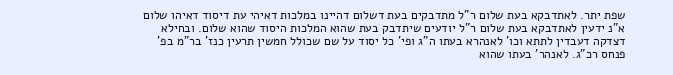שפת יתר. לאתדבקא בעת שלום ר"ל מתדבקים בעת דשלום דהיינו במלכות דאיהי עת דיסוד דאיהו שלום א"נ ידעין לאתדבקא בעת שלום ר"ל יודעים שיתדבק בעת שהוא המלכות היסוד שהוא שלום. ובחילא דצדקה דעבדין לתתא וכו' לאנהרא בעתו ה"ג ופי' כל יסוד על שם שכולל חמשין תרעין כנז' בר"מ בפ' פנחס רכ"ג. לאנהר' בעתו שהוא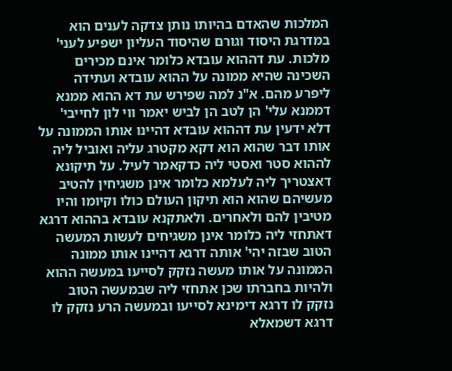המלכות שהאדם בהיותו נותן צדקה לענים הוא במדרגת היסוד וגורם שהיסוד העליון ישפיע לעני' מלכות. עת דההוא עובדא כלומר אינם מכירים השכינה שהיא ממונה על ההוא עובדא ועתידה ליפרע מהם. א"נ למה שפירש עת דא ההוא ממנא דממנא עלי' הן לטב הן לביש יאמר ווי לון לחייבי' דלא ידעין עת דההוא עובדא דהיינו אותו הממונה על אותו דבר שהוא הוא דקא מקטרג עליה ואוביל ליה לההוא סטר ואסטי ליה כדקאמר לעיל. על תיקונא דאצטריך ליה לעלמא כלומר אינן משגיחין להטיב מעשיהם שהוא הוא תיקון העולם כולו וקיומו והיו מטיבין להם ולאחרים. ולאתקנא עובדא בההוא דרגא דאתחזי ליה כלומר אינן משגיחים לעשות המעשה הטוב שבזה יהי' אותה דרגא דהיינו אותו ממונה הממונה על אותו מעשה נזקק לסייעו במעשה ההוא ולהיות בחברתו שכן אתחזי ליה שבמעשה הטוב נזקק לו דרגא דימינא לסייעו ובמעשה הרע נזקק לו דרגא דשמאלא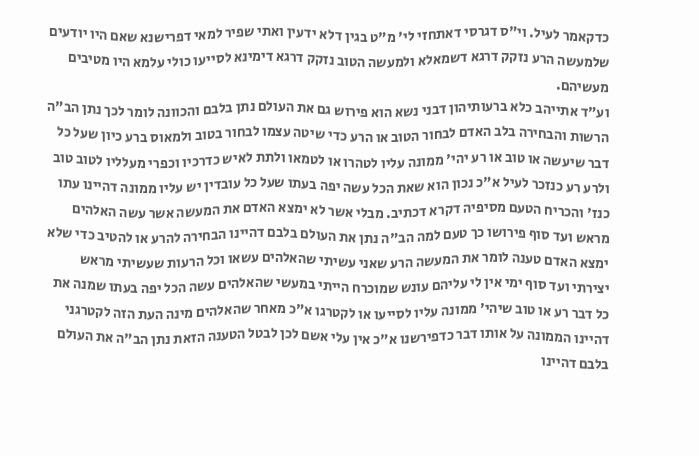כדקאמר לעיל. וי"ס דגרסי דאתחזי לי' מ"ט בגין דלא ידעין ואתי שפיר למאי דפרישנא שאם היו יודעים שלמעשה הרע נזקק דרגא דשמאלא ולמעשה הטוב נזקק דרגא דימינא לסייעו כולי עלמא היו מטיבים מעשיהם.
וע"ד אתייהב כלא ברעותיהון דבני נשא הוא פירוש גם את העולם נתן בלבם והכוונה לומר לכך נתן הב"ה הרשות והבחירה בלב האדם לבחור הטוב או הרע כדי שיטה עצמו לבחור בטוב ולמאוס ברע כיון שעל כל דבר שיעשה או טוב או רע יהי' ממונה עליו לטהרו או לטמאו ולתת לאיש כדרכיו וכפרי מעלליו לטוב טוב ולרע רע כנזכר לעיל א"כ נכון הוא שאת הכל עשה יפה בעתו שעל כל עובדין יש עליו ממונה דהיינו עתו כנז' והכריח הטעם מסיפיה דקרא דכתיב. מבלי אשר לא ימצא האדם את המעשה אשר עשה האלהים מראש ועד סוף פירושו כך טעם למה הב"ה נתן את העולם בלבם דהיינו הבחירה להרע או להטיב כדי שלא ימצא האדם טענה לומר את המעשה הרע שאני עשיתי שהאלהים עשאו וכל הרעות שעשיתי מראש יצירתי ועד סוף ימי אין לי עליהם עונש שמוכרח הייתי במעשי שהאלהים עשה הכל יפה בעתו שמנה את כל דבר רע או טוב שיהי' ממונה עליו לסייעו או לקטרגו א"כ מאחר שהאלהים מינה העת הזה לקטרגני דהיינו הממונה על אותו דבר כדפירשנו א"כ אין עלי אשם לכן לבטל הטענה הזאת נתן הב"ה את העולם בלבם דהיינו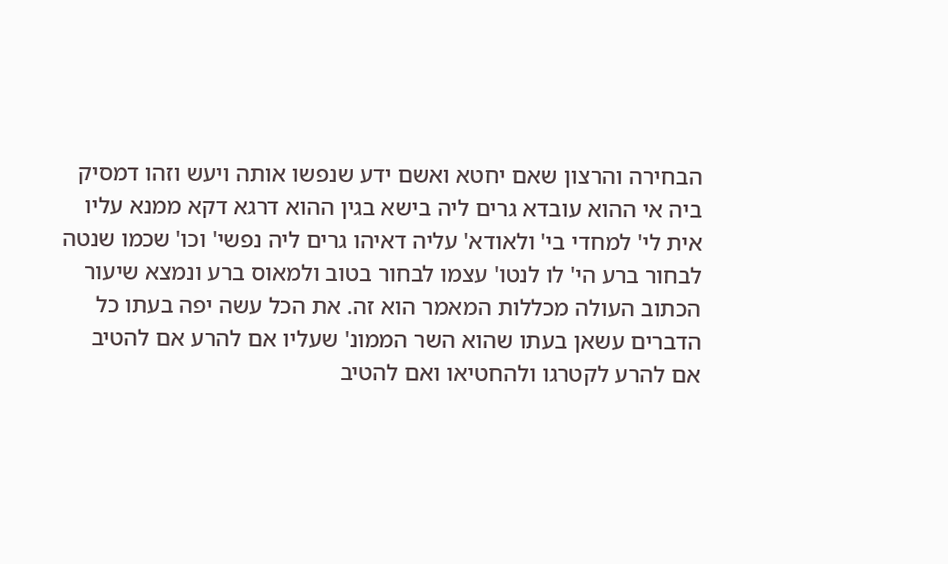הבחירה והרצון שאם יחטא ואשם ידע שנפשו אותה ויעש וזהו דמסיק ביה אי ההוא עובדא גרים ליה בישא בגין ההוא דרגא דקא ממנא עליו אית לי' למחדי בי' ולאודא' עליה דאיהו גרים ליה נפשי' וכו' שכמו שנטה לבחור ברע הי' לו לנטו' עצמו לבחור בטוב ולמאוס ברע ונמצא שיעור הכתוב העולה מכללות המאמר הוא זה. את הכל עשה יפה בעתו כל הדברים עשאן בעתו שהוא השר הממונ' שעליו אם להרע אם להטיב אם להרע לקטרגו ולהחטיאו ואם להטיב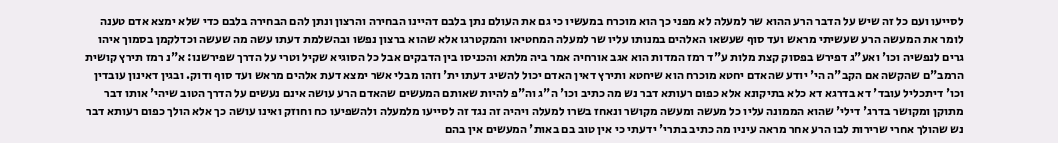לסייעו ועם כל זה שיש על הדבר הרע ההוא שר למעלה לא מפני כך הוא מוכרח במעשיו כי גם את העולם נתן בלבם דהיינו הבחירה והרצון ונתן להם הבחירה בלבם כדי שלא ימצא אדם טענה לומר את המעשה הרע שעשיתי מראש ועד סוף שעשאו האלהים במנותו עליו שר למעלה המחטיאו והמקטרגו אלא שהוא ברצון נפשו ובהשלמת דעתו עשה מה שעשה וכדלקמן בסמוך איהו גרים לנפשיה וכו' ואע"ג דפירש בפסוק קצת מלות ע"ד רמז המדות הוא אגב אורחיה אמר ביה מלתא והכניסו בין הדבקים אבל כל הסוגיא שקיל וטרי על הדרך שפירשנו: א"נ רמז תירץ קושית הרמב"ם שהקשה אם הקב"ה הי' יודע שהאדם יחטא מוכרח הוא שיחטא ותירץ דאין האדם יכול להשיג דעתו ית' וזהו מבלי אשר ימצא דעת אלהים מראש ועד סוף ודוק. ובגין דאינון עובדין וכו' דיתכליל עובד' דא בדרגא דא כלא בתיקונא אלא כפום רעותא דבר נש מה כתיב וכו' ה"ג וה"פ להיות שאותם המעשים שהאדם הרע עושה אינם נעשים על הדרך הטוב שיהי' אותו דבר מתוקן ומקושר בדרג' דילי' שהוא הממונה עליו כל מעשה ומעשה מקושר ונאחז בשרו למעלה ויהיה זה נגד זה לסייעו מלמעלה ולהשפיעו כח וחוזק ואינו עושה כך אלא הולך כפום רעותא דבר נש שהולך אחרי שרירות לבו הרע אחר מראה עיניו מה כתיב בתרי' ידעתי כי אין טוב בם באות' המעשים אין בהם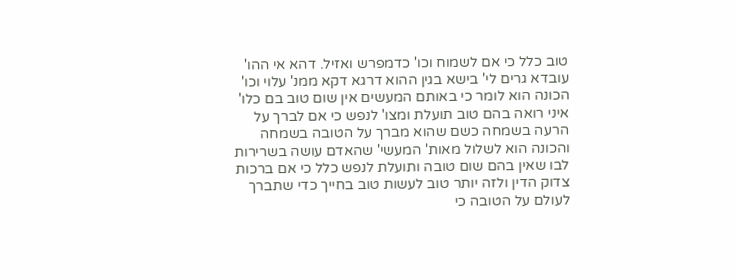טוב כלל כי אם לשמוח וכו' כדמפרש ואזיל. דהא אי ההו' עובדא גרים לי' בישא בגין ההוא דרגא דקא ממנ' עלוי וכו' הכונה הוא לומר כי באותם המעשים אין שום טוב בם כלו' איני רואה בהם טוב תועלת ומצו' לנפש כי אם לברך על הרעה בשמחה כשם שהוא מברך על הטובה בשמחה והכונה הוא לשלול מאות' המעשי' שהאדם עושה בשרירות לבו שאין בהם שום טובה ותועלת לנפש כלל כי אם ברכות צדוק הדין ולזה יותר טוב לעשות טוב בחייך כדי שתברך לעולם על הטובה כי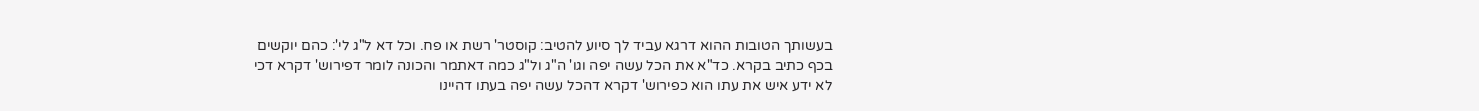בעשותך הטובות ההוא דרגא עביד לך סיוע להטיב: קוסטר' רשת או פח. וכל דא ל"ג לי': כהם יוקשים בכף כתיב בקרא. כד"א את הכל עשה יפה וגו' ה"ג ול"ג כמה דאתמר והכונה לומר דפירוש' דקרא דכי לא ידע איש את עתו הוא כפירוש' דקרא דהכל עשה יפה בעתו דהיינו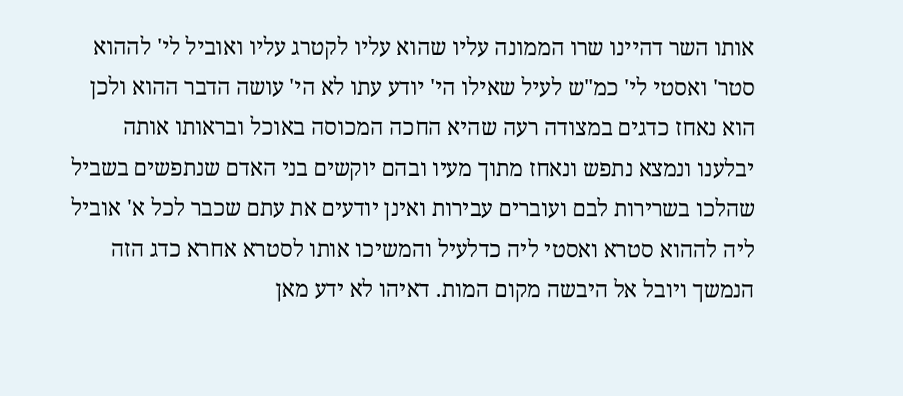אותו השר דהיינו שרו הממונה עליו שהוא עליו לקטרג עליו ואוביל לי' לההוא סטר' ואסטי לי' כמ"ש לעיל שאילו הי' יודע עתו לא הי' עושה הדבר ההוא ולכן הוא נאחז כדגים במצודה רעה שהיא החכה המכוסה באוכל ובראותו אותה יבלענו ונמצא נתפש ונאחז מתוך מעיו ובהם יוקשים בני האדם שנתפשים בשביל שהלכו בשרירות לבם ועוברים עבירות ואינן יודעים את עתם שכבר לכל א' אוביל ליה לההוא סטרא ואסטי ליה כדלעיל והמשיכו אותו לסטרא אחרא כדג הזה הנמשך ויובל אל היבשה מקום המות. דאיהו לא ידע מאן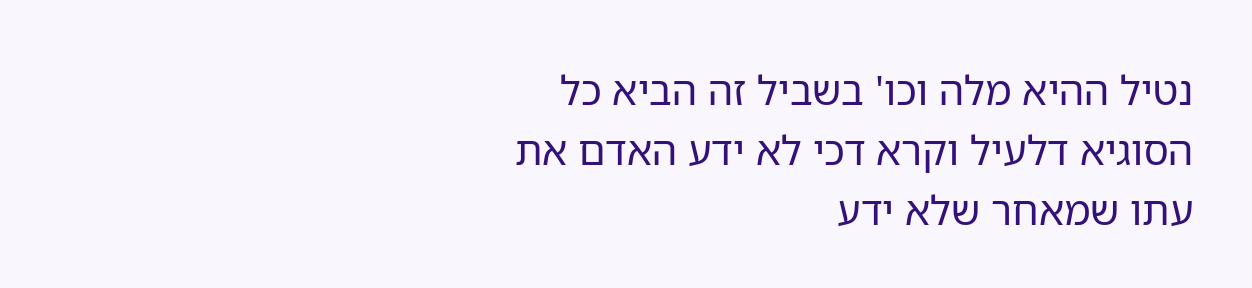נטיל ההיא מלה וכו' בשביל זה הביא כל הסוגיא דלעיל וקרא דכי לא ידע האדם את עתו שמאחר שלא ידע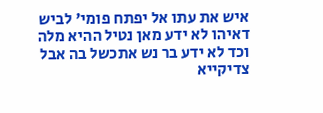איש את עתו אל יפתח פומי' לביש דאיהו לא ידע מאן נטיל ההיא מלה וכד לא ידע בר נש אתכשל בה אבל צדיקייא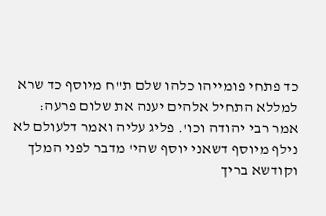כד פתחי פומייהו כלהו שלם ת"ח מיוסף כד שרא למללא התחיל אלהים יענה את שלום פרעה:
אמר רבי יהודה וכו'. פליג עליה ואמר דלעולם לא נילף מיוסף דשאני יוסף שהי' מדבר לפני המלך וקודשא בריך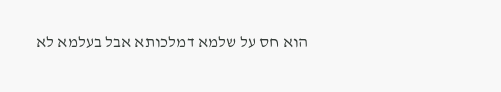הוא חס על שלמא דמלכותא אבל בעלמא לא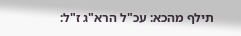תילף מהכא: עכ"ל הרא"ג ז"ל: